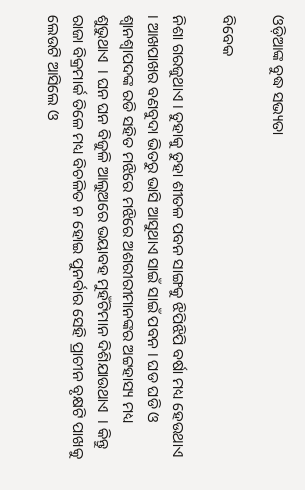ଓଡ଼ିଆଙ୍କ ବୁଦ୍ଧ ସଭ୍ୟତା

ବିବେକ

ନିଶା ଗରଜୁଥାଏ । ତୁହାକୁ ତୁହା ଶୀତଳ ପବନ ସାଙ୍ଗକୁ ଝିପିଝିପି ବର୍ଷା ମଧ୍ୟ ହେଉଥାଏ । ଆଖପାଖର ବଣବୁଦା ଭିତରୁ ଭାସି ଆସୁଥାଏ ସାଇଁ ସାଇଁ ପବନ । ଘଡ ଘଡି ଓ ଶ୍ୱାନଶ୍ୱାପଦଙ୍କ ରଡି ସହିତ ମଝିରେ ମଝିରେ ଅଶରୀରୀମାନଙ୍କର ଅଟ୍ଟହାସ୍ୟ ମଧ୍ୟ ଶୁଭୁଥାଏ  । ଘନ ଘନ ବିଜୁଳି ଆଲୁଅରେ ଭୟାବହ ମୁହଁଟିମାନ ଦିଶିଯାଉଥାଏ  । କିନ୍ତୁ ରାଜା ବିକ୍ରମାର୍କ ତିଳେ ମଧ୍ୟ ବିଚଳିତ ନ ହୋଇ ପୁନର୍ବାର ସେହି ପ୍ରାଚୀନ ବୃକ୍ଷଟି ପାଖକୁ ଲେଉଟି ଆସିଲେ ଓ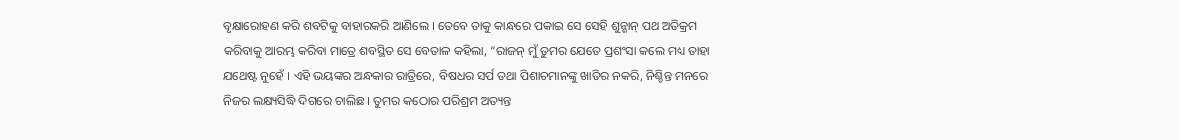ବୃକ୍ଷାରୋହଣ କରି ଶବଟିକୁ ବାହାରକରି ଆଣିଲେ । ତେବେ ତାକୁ କାନ୍ଧରେ ପକାଇ ସେ ସେହି ଶୁନ୍ଶାନ୍ ପଥ ଅତିକ୍ରମ କରିବାକୁ ଆରମ୍ଭ କରିବା ମାତ୍ରେ ଶବସ୍ଥିତ ସେ ବେତାଳ କହିଲା, “ରାଜନ୍ ମୁଁ ତୁମର ଯେତେ ପ୍ରଶଂସା କଲେ ମଧ୍ୟ ତାହା ଯଥେଷ୍ଟ ନୁହେଁ । ଏହି ଭୟଙ୍କର ଅନ୍ଧକାର ରାତ୍ରିରେ, ବିଷଧର ସର୍ପ ତଥା ପିଶାଚମାନଙ୍କୁ ଖାତିର ନକରି, ନିଶ୍ଚିନ୍ତ ମନରେ ନିଜର ଲକ୍ଷ୍ୟସିଦ୍ଧି ଦିଗରେ ଚାଲିଛ । ତୁମର କଠୋର ପରିଶ୍ରମ ଅତ୍ୟନ୍ତ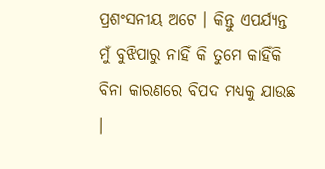ପ୍ରଶଂସନୀୟ ଅଟେ । କିନ୍ତୁ ଏପର୍ଯ୍ୟନ୍ତ ମୁଁ ବୁଝିପାରୁ ନାହିଁ କି ତୁମେ କାହିଁକି ବିନା କାରଣରେ ବିପଦ ମଧ୍ୟକୁ ଯାଉଛ ।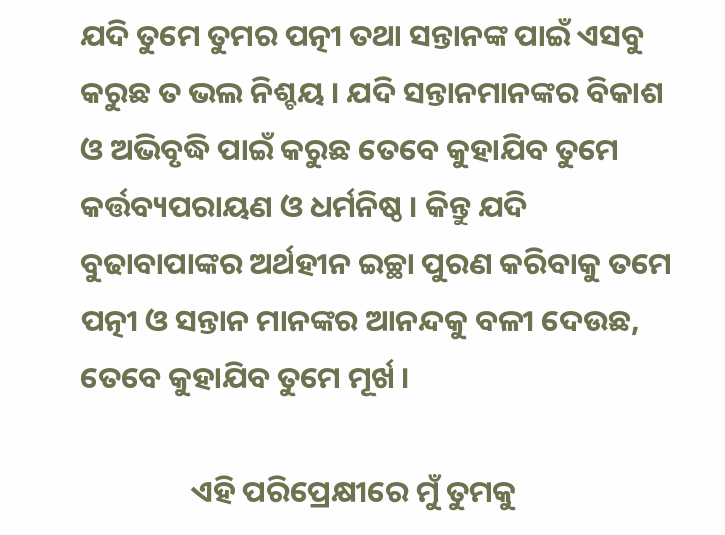ଯଦି ତୁମେ ତୁମର ପତ୍ନୀ ତଥା ସନ୍ତାନଙ୍କ ପାଇଁ ଏସବୁ କରୁଛ ତ ଭଲ ନିଶ୍ଚୟ । ଯଦି ସନ୍ତାନମାନଙ୍କର ବିକାଶ ଓ ଅଭିବୃଦ୍ଧି ପାଇଁ କରୁଛ ତେବେ କୁହାଯିବ ତୁମେ କର୍ତ୍ତବ୍ୟପରାୟଣ ଓ ଧର୍ମନିଷ୍ଠ । କିନ୍ତୁ ଯଦି ବୁଢାବାପାଙ୍କର ଅର୍ଥହୀନ ଇଚ୍ଛା ପୁରଣ କରିବାକୁ ତମେ ପତ୍ନୀ ଓ ସନ୍ତାନ ମାନଙ୍କର ଆନନ୍ଦକୁ ବଳୀ ଦେଉଛ, ତେବେ କୁହାଯିବ ତୁମେ ମୂର୍ଖ ।

                ଏହି ପରିପ୍ରେକ୍ଷୀରେ ମୁଁ ତୁମକୁ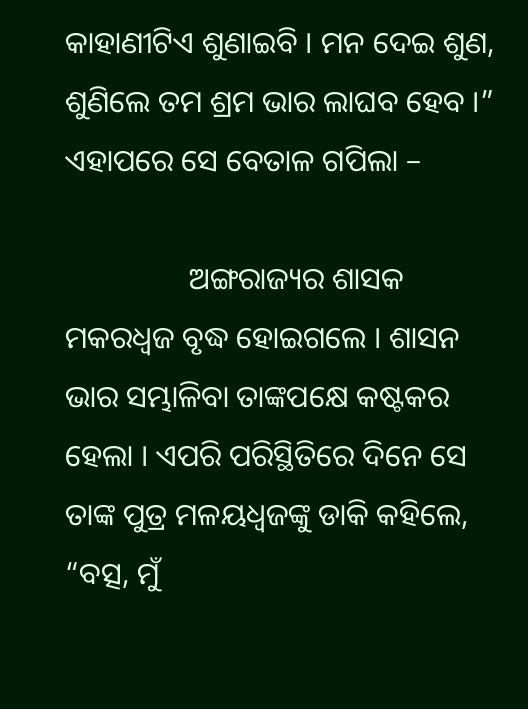କାହାଣୀଟିଏ ଶୁଣାଇବି । ମନ ଦେଇ ଶୁଣ, ଶୁଣିଲେ ତମ ଶ୍ରମ ଭାର ଲାଘବ ହେବ ।” ଏହାପରେ ସେ ବେତାଳ ଗପିଲା –

                ଅଙ୍ଗରାଜ୍ୟର ଶାସକ ମକରଧ୍ୱଜ ବୃଦ୍ଧ ହୋଇଗଲେ । ଶାସନ ଭାର ସମ୍ଭାଳିବା ତାଙ୍କପକ୍ଷେ କଷ୍ଟକର ହେଲା । ଏପରି ପରିସ୍ଥିତିରେ ଦିନେ ସେ ତାଙ୍କ ପୁତ୍ର ମଳୟଧ୍ୱଜଙ୍କୁ ଡାକି କହିଲେ, “ବତ୍ସ, ମୁଁ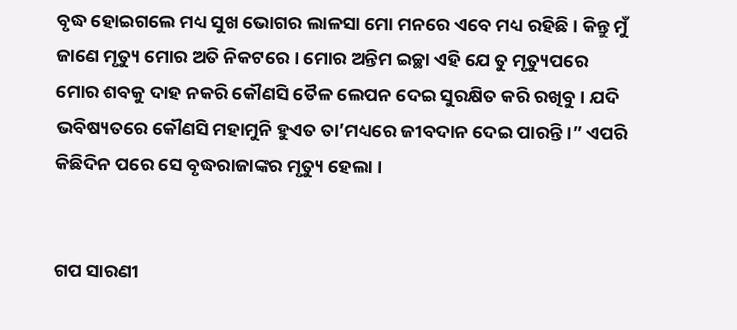ବୃଦ୍ଧ ହୋଇଗଲେ ମଧ୍ୟ ସୁଖ ଭୋଗର ଲାଳସା ମୋ ମନରେ ଏବେ ମଧ୍ୟ ରହିଛି । କିନ୍ତୁ ମୁଁ ଜାଣେ ମୃତ୍ୟୁ ମୋର ଅତି ନିକଟରେ । ମୋର ଅନ୍ତିମ ଇଚ୍ଛା ଏହି ଯେ ତୁ ମୃତ୍ୟୁପରେ ମୋର ଶବକୁ ଦାହ ନକରି କୌଣସି ତୈଳ ଲେପନ ଦେଇ ସୁରକ୍ଷିତ କରି ରଖିବୁ । ଯଦି ଭବିଷ୍ୟତରେ କୌଣସି ମହାମୁନି ହୁଏତ ତା’ମଧ୍ୟରେ ଜୀବଦାନ ଦେଇ ପାରନ୍ତି ।” ଏପରି କିଛିଦିନ ପରେ ସେ ବୃଦ୍ଧରାଜାଙ୍କର ମୃତ୍ୟୁ ହେଲା ।


ଗପ ସାରଣୀ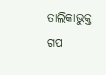ତାଲିକାଭୁକ୍ତ ଗପ